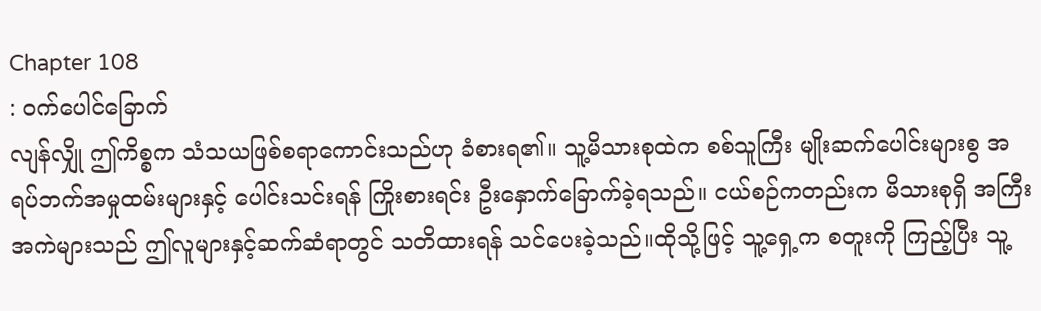Chapter 108
: ဝက်ပေါင်ခြောက်
လျန်လျှို ဤကိစ္စက သံသယဖြစ်စရာကောင်းသည်ဟု ခံစားရ၏။ သူ့မိသားစုထဲက စစ်သူကြီး မျိုးဆက်ပေါင်းများစွ အရပ်ဘက်အမှုထမ်းများနှင့် ပေါင်းသင်းရန် ကြိုးစားရင်း ဦးနှောက်ခြောက်ခဲ့ရသည်။ ငယ်စဉ်ကတည်းက မိသားစုရှိ အကြီးအကဲများသည် ဤလူများနှင့်ဆက်ဆံရာတွင် သတိထားရန် သင်ပေးခဲ့သည်။ထိုသို့ဖြင့် သူ့ရှေ့က စတူးကို ကြည့်ပြီး သူ့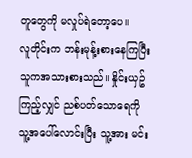တူတွေကို မလှုပ်ရဲတော့ပေ။
လူတိုင်းက ဘန်းမုန့်းစားနေကြပြီး သူကအသားစားသည်။ နှိုင်းယှဥ်ကြည့်လျှင် ညစ်ပတ်သောရေကို သူ့အပေါ်လောင်းပြီး သူ့အား မင်း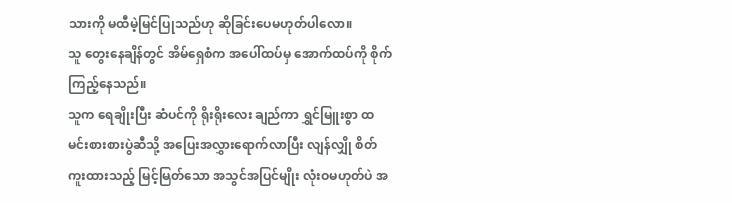သားကို မထီမဲ့မြင်ပြုသည်ဟု ဆိုခြင်းပေမဟုတ်ပါလော။
သူ တွေးနေချိန်တွင် အိမ်ရှေစံက အပေါ်ထပ်မှ အောက်ထပ်ကို စိုက်ကြည့်နေသည်။
သူက ရေချိုးပြီး ဆံပင်ကို ရိုးရိုးလေး ချည်ကာ ရွှင်မြူးစွာ ထမင်းစားစားပွဲဆီသို့ အပြေးအလွှားရောက်လာပြီး လျန်လျှို စိတ်ကူးထားသည့် မြင့်မြတ်သော အသွင်အပြင်မျိုး လုံးဝမဟုတ်ပဲ အ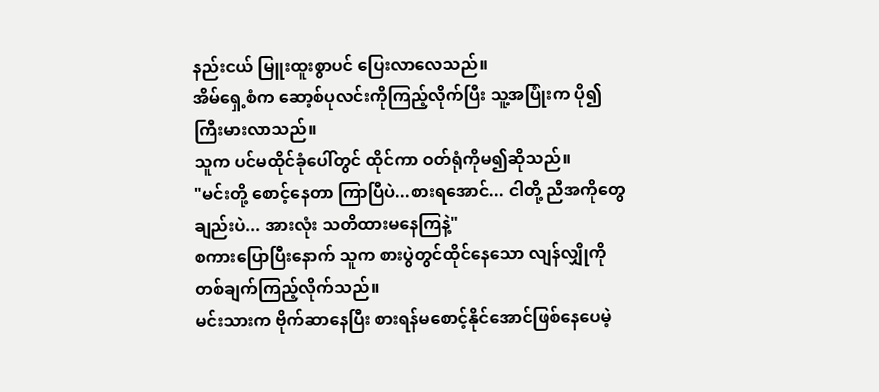နည်းငယ် မြူးထူးစွာပင် ပြေးလာလေသည်။
အိမ်ရှေ့စံက ဆော့စ်ပုလင်းကိုကြည့်လိုက်ပြီး သူ့အပြုံးက ပို၍ကြီးမားလာသည်။
သူက ပင်မထိုင်ခုံပေါ်တွင် ထိုင်ကာ ဝတ်ရုံကိုမ၍ဆိုသည်။
"မင်းတို့ စောင့်နေတာ ကြာပြီပဲ...စားရအောင်... ငါတို့ ညီအကိုတွေချည်းပဲ... အားလုံး သတိထားမနေကြနဲ့"
စကားပြောပြီးနောက် သူက စားပွဲတွင်ထိုင်နေသော လျန်လျှိုကို တစ်ချက်ကြည့်လိုက်သည်။
မင်းသားက ဗိုက်ဆာနေပြီး စားရန်မစောင့်နိုင်အောင်ဖြစ်နေပေမဲ့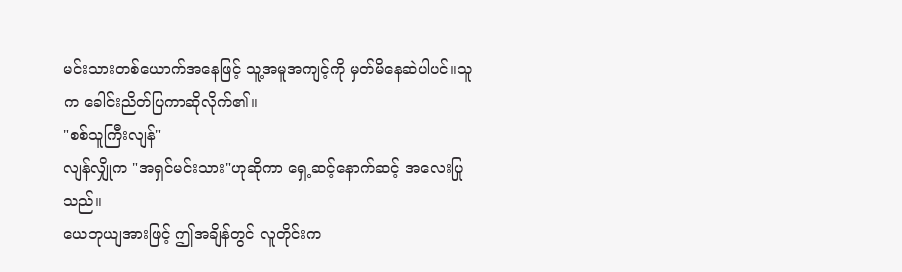မင်းသားတစ်ယောက်အနေဖြင့် သူ့အမူအကျင့်ကို မှတ်မိနေဆဲပါပင်။သူက ခေါင်းညိတ်ပြကာဆိုလိုက်၏။
"စစ်သူကြီးလျန်"
လျန်လျှိုက "အရှင်မင်းသား"ဟုဆိုကာ ရှေ့ဆင့်နောက်ဆင့် အလေးပြုသည်။
ယေဘုယျအားဖြင့် ဤအချိန်တွင် လူတိုင်းက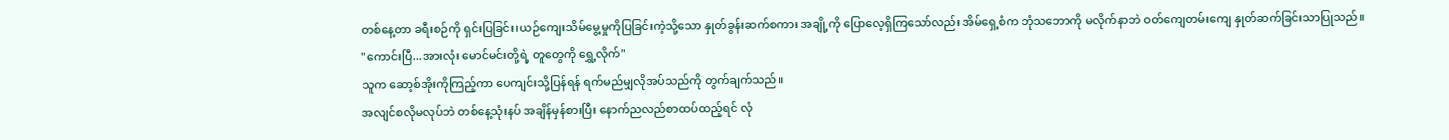တစ်နေ့တာ ခရီးစဉ်ကို ရှင်းပြခြင်း၊ယဉ်ကျေးသိမ်မွေ့မှုကိုပြခြင်းကဲ့သို့သော နှုတ်ခွန်းဆက်စကား အချို့ကို ပြောလေ့ရှိကြသော်လည်း အိမ်ရှေ့စံက ဘုံသဘောကို မလိုက်နာဘဲ ဝတ်ကျေတမ်းကျေ နှုတ်ဆက်ခြင်းသာပြုသည်။
"ကောင်းပြီ...အားလုံး မောင်မင်းတို့ရဲ့ တူတွေကို ရွှေ့လိုက်"
သူက ဆော့စ်အိုးကိုကြည့်ကာ ပေကျင်းသို့ပြန်ရန် ရက်မည်မျှလိုအပ်သည်ကို တွက်ချက်သည်။
အလျင်စလိုမလုပ်ဘဲ တစ်နေ့သုံးနပ် အချိန်မှန်စားပြီး နောက်ညလည်စာထပ်ထည့်ရင် လုံ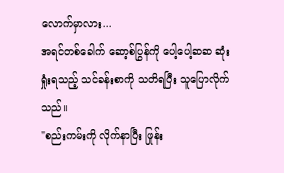လောက်မှာလား...
အရင်တစ်ခေါက် ဆော့စ်ပြွန်ကို ပေါ့ပေါ့ဆဆ ဆုံးရှုံးရသည့် သင်ခန်းစာကို သတိရပြီး သူပြောလိုက်သည်။
"စည်းကမ်းကို လိုက်နာပြီး ဖြုန်း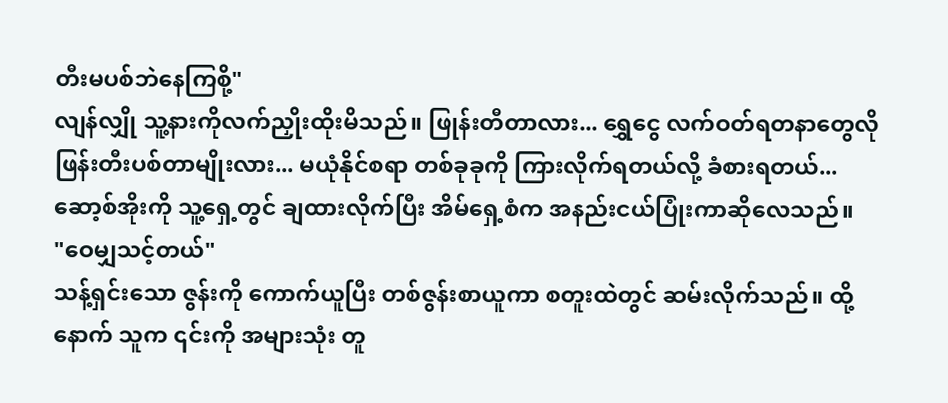တီးမပစ်ဘဲနေကြစို့"
လျန်လျှို သူ့နားကိုလက်ညှိုးထိုးမိသည်။ ဖြုန်းတီတာလား... ရွှေငွေ လက်ဝတ်ရတနာတွေလို ဖြန်းတီးပစ်တာမျိုးလား... မယုံနိုင်စရာ တစ်ခုခုကို ကြားလိုက်ရတယ်လို့ ခံစားရတယ်...
ဆော့စ်အိုးကို သူ့ရှေ့တွင် ချထားလိုက်ပြီး အိမ်ရှေ့စံက အနည်းငယ်ပြုံးကာဆိုလေသည်။
"ဝေမျှသင့်တယ်"
သန့်ရှင်းသော ဇွန်းကို ကောက်ယူပြီး တစ်ဇွန်းစာယူကာ စတူးထဲတွင် ဆမ်းလိုက်သည်။ ထို့နောက် သူက ၎င်းကို အများသုံး တူ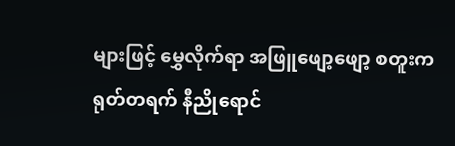များဖြင့် မွှေလိုက်ရာ အဖြူဖျော့ဖျော့ စတူးက ရုတ်တရက် နီညိုရောင်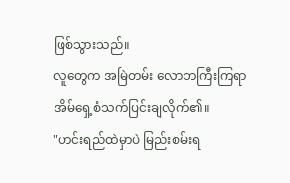ဖြစ်သွားသည်။
လူတွေက အမြဲတမ်း လောဘကြီးကြရာ အိမ်ရှေ့စံသက်ပြင်းချလိုက်၏။
"ဟင်းရည်ထဲမှာပဲ မြည်းစမ်းရ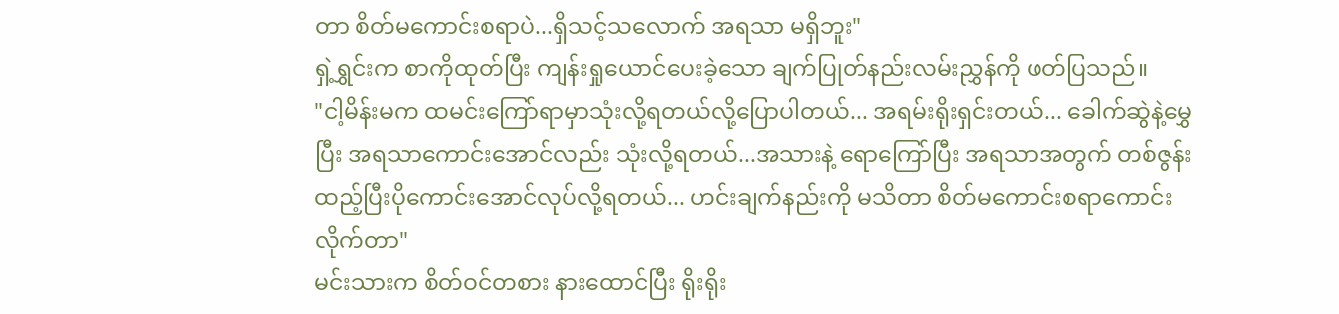တာ စိတ်မကောင်းစရာပဲ...ရှိသင့်သလောက် အရသာ မရှိဘူး"
ရှဲ့ရွှင်းက စာကိုထုတ်ပြီး ကျန်းရှုယောင်ပေးခဲ့သော ချက်ပြုတ်နည်းလမ်းညွှန်ကို ဖတ်ပြသည်။
"ငါ့မိန်းမက ထမင်းကြော်ရာမှာသုံးလို့ရတယ်လို့ပြောပါတယ်... အရမ်းရိုးရှင်းတယ်... ခေါက်ဆွဲနဲ့မွှေပြီး အရသာကောင်းအောင်လည်း သုံးလို့ရတယ်...အသားနဲ့ ရောကြော်ပြီး အရသာအတွက် တစ်ဇွန်းထည့်ပြီးပိုကောင်းအောင်လုပ်လို့ရတယ်... ဟင်းချက်နည်းကို မသိတာ စိတ်မကောင်းစရာကောင်းလိုက်တာ"
မင်းသားက စိတ်ဝင်တစား နားထောင်ပြီး ရိုးရိုး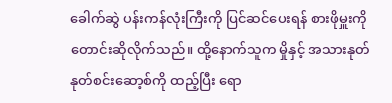ခေါက်ဆွဲ ပန်းကန်လုံးကြီးကို ပြင်ဆင်ပေးရန် စားဖိုမှူးကို တောင်းဆိုလိုက်သည်။ ထို့နောက်သူက မှိုနှင့် အသားနုတ်နုတ်စင်းဆော့စ်ကို ထည့်ပြီး ရော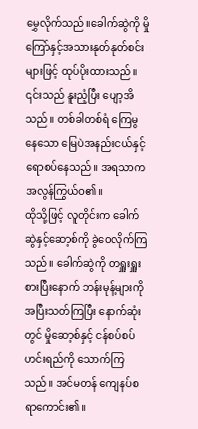မွှေလိုက်သည်။ခေါက်ဆွဲကို မှိုကြော်နှင့်အသားနုတ်နုတ်စင်းများဖြင့် ထုပ်ပိုးထားသည်။ ၎င်းသည် နူးညံ့ပြီး ပျော့အိသည်။ တစ်ခါတစ်ရံ ကြေမွနေသော မြေပဲအနည်းငယ်နှင့် ရောစပ်နေသည်။ အရသာက အလွန်ကြွယ်ဝ၏။
ထိုသို့ဖြင့် လူတိုင်းက ခေါက်ဆွဲနှင့်ဆော့စ်ကို ခွဲဝေလိုက်ကြသည်။ ခေါက်ဆွဲကို တရှူးရှူးစားပြီးနောက် ဘန်းမုန့်များကိုအပြီးသတ်ကြပြီး နောက်ဆုံးတွင် မှိုဆော့စ်နှင့် ငန်စပ်စပ် ဟင်းရည်ကို သောက်ကြသည်။ အင်မတန် ကျေနပ်စရာကောင်း၏။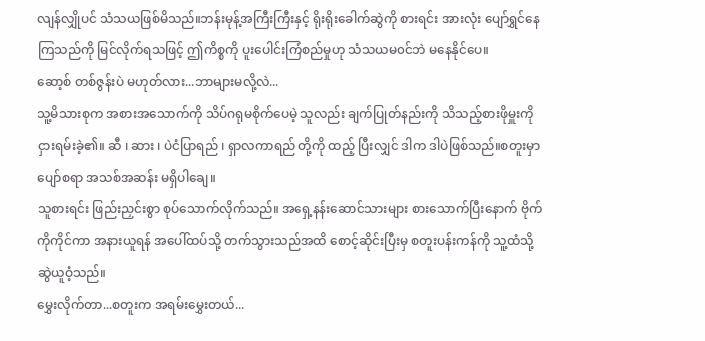လျန်လျှိုပင် သံသယဖြစ်မိသည်။ဘန်းမုန့်အကြီးကြီးနှင့် ရိုးရိုးခေါက်ဆွဲကို စားရင်း အားလုံး ပျော်ရွှင်နေကြသည်ကို မြင်လိုက်ရသဖြင့် ဤကိစ္စကို ပူးပေါင်းကြံစည်မှုဟု သံသယမ၀င်ဘဲ မနေနိုင်ပေ။
ဆော့စ် တစ်ဇွန်းပဲ မဟုတ်လား...ဘာများမလို့လဲ...
သူ့မိသားစုက အစားအသောက်ကို သိပ်ဂရုမစိုက်ပေမဲ့ သူလည်း ချက်ပြုတ်နည်းကို သိသည့်စားဖိုမှူးကို ငှားရမ်းခဲ့၏။ ဆီ ၊ ဆား ၊ ပဲငံပြာရည် ၊ ရှာလကာရည် တို့ကို ထည့် ပြီးလျှင် ဒါက ဒါပဲဖြစ်သည်။စတူးမှာ ပျော်စရာ အသစ်အဆန်း မရှိပါချေ။
သူစားရင်း ဖြည်းညှင်းစွာ စုပ်သောက်လိုက်သည်။ အရှေ့နန်းဆောင်သားများ စားသောက်ပြီးနောက် ဗိုက်ကိုကိုင်ကာ အနားယူရန် အပေါ်ထပ်သို့ တက်သွားသည်အထိ စောင့်ဆိုင်းပြီးမှ စတူးပန်းကန်ကို သူ့ထံသို့ ဆွဲယူဝံ့သည်။
မွှေးလိုက်တာ...စတူးက အရမ်းမွှေးတယ်...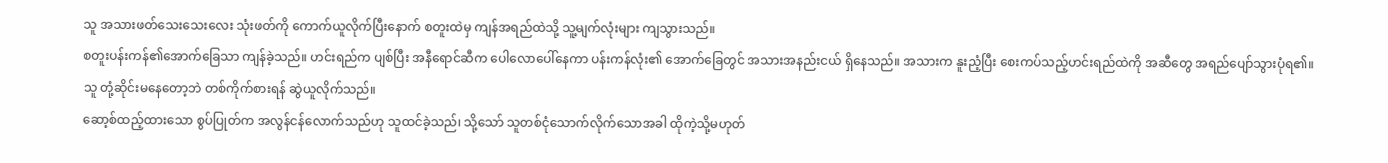သူ အသားဖတ်သေးသေးလေး သုံးဖတ်ကို ကောက်ယူလိုက်ပြီးနောက် စတူးထဲမှ ကျန်အရည်ထဲသို့ သူ့မျက်လုံးများ ကျသွားသည်။
စတူးပန်းကန်၏အောက်ခြေသာ ကျန်ခဲ့သည်။ ဟင်းရည်က ပျစ်ပြီး အနီရောင်ဆီက ပေါလောပေါ်နေကာ ပန်းကန်လုံး၏ အောက်ခြေတွင် အသားအနည်းငယ် ရှိနေသည်။ အသားက နူးညံ့ပြီး စေးကပ်သည့်ဟင်းရည်ထဲကို အဆီတွေ အရည်ပျော်သွားပုံရ၏။
သူ တုံ့ဆိုင်းမနေတော့ဘဲ တစ်ကိုက်စားရန် ဆွဲယူလိုက်သည်။
ဆော့စ်ထည့်ထားသော စွပ်ပြုတ်က အလွန်ငန်လောက်သည်ဟု သူထင်ခဲ့သည်၊ သို့သော် သူတစ်ငုံသောက်လိုက်သောအခါ ထိုကဲ့သို့မဟုတ်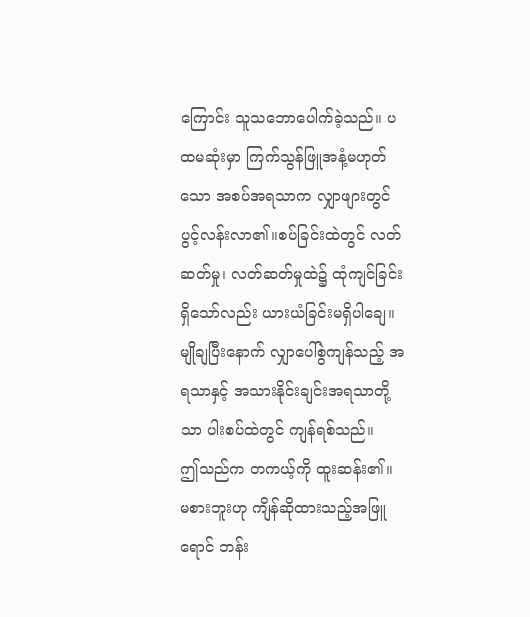ကြောင်း သူသဘောပေါက်ခဲ့သည်။ ပထမဆုံးမှာ ကြက်သွန်ဖြူအနံ့မဟုတ်သော အစပ်အရသာက လျှာဖျားတွင် ပွင့်လန်းလာ၏။စပ်ခြင်းထဲတွင် လတ်ဆတ်မှု၊ လတ်ဆတ်မှုထဲ၌ ထုံကျင်ခြင်းရှိသော်လည်း ယားယံခြင်းမရှိပါချေ။ မျိုချပြီးနောက် လျှာပေါ်စွဲကျန်သည့် အရသာနှင့် အသားနိုင်းချင်းအရသာတို့သာ ပါးစပ်ထဲတွင် ကျန်ရစ်သည်။
ဤသည်က တကယ့်ကို ထူးဆန်း၏။ မစားဘူးဟု ကျိန်ဆိုထားသည့်အဖြူရောင် ဘန်း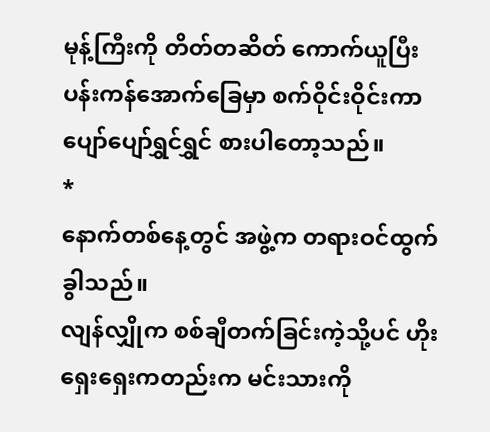မုန့်ကြီးကို တိတ်တဆိတ် ကောက်ယူပြီး ပန်းကန်အောက်ခြေမှာ စက်ဝိုင်းဝိုင်းကာ ပျော်ပျော်ရွှင်ရွှင် စားပါတော့သည်။
*
နောက်တစ်နေ့တွင် အဖွဲ့က တရားဝင်ထွက်ခွါသည်။
လျန်လျှိုက စစ်ချီတက်ခြင်းကဲ့သို့ပင် ဟိုးရှေးရှေးကတည်းက မင်းသားကို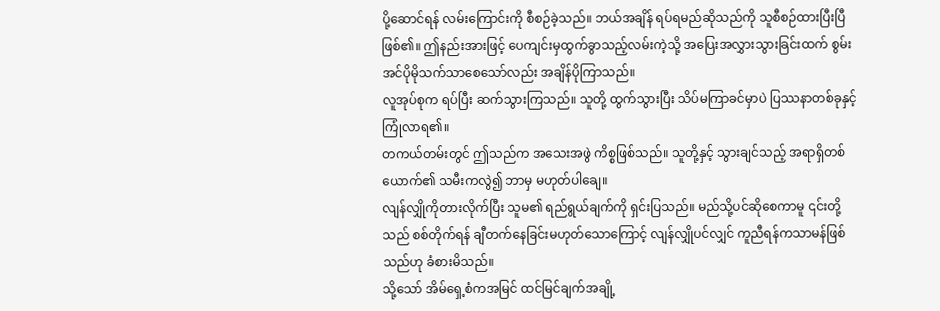ပို့ဆောင်ရန် လမ်းကြောင်းကို စီစဉ်ခဲ့သည်။ ဘယ်အချိန် ရပ်ရမည်ဆိုသည်ကို သူစီစဉ်ထားပြီးပြီဖြစ်၏။ ဤနည်းအားဖြင့် ပေကျင်းမှထွက်ခွာသည့်လမ်းကဲ့သို့ အပြေးအလွှားသွားခြင်းထက် စွမ်းအင်ပိုမိုသက်သာစေသော်လည်း အချိန်ပိုကြာသည်။
လူအုပ်စုက ရပ်ပြီး ဆက်သွားကြသည်။ သူတို့ ထွက်သွားပြီး သိပ်မကြာခင်မှာပဲ ပြဿနာတစ်ခုနှင့်ကြုံလာရ၏။
တကယ်တမ်းတွင် ဤသည်က အသေးအဖွဲ ကိစ္စဖြစ်သည်။ သူတို့နှင့် သွားချင်သည့် အရာရှိတစ်ယောက်၏ သမီးကလွဲ၍ ဘာမှ မဟုတ်ပါချေ။
လျန်လျှိုကိုတားလိုက်ပြီး သူမ၏ ရည်ရွယ်ချက်ကို ရှင်းပြသည်။ မည်သို့ပင်ဆိုစေကာမူ ၎င်းတို့သည် စစ်တိုက်ရန် ချီတက်နေခြင်းမဟုတ်သောကြောင့် လျန်လျှိုပင်လျှင် ကူညီရန်ကသာမန်ဖြစ်သည်ဟု ခံစားမိသည်။
သို့သော် အိမ်ရှေ့စံကအမြင် ထင်မြင်ချက်အချို့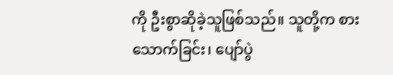ကို ဦးစွာဆိုခဲ့သူဖြစ်သည်။ သူတို့က စားသောက်ခြင်း၊ ပျော်ပွဲ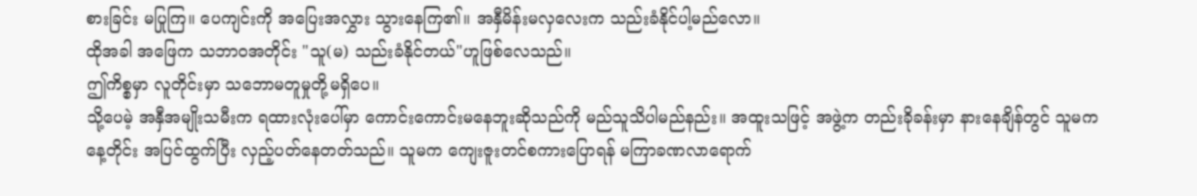စားခြင်း မပြုကြ။ ပေကျင်းကို အပြေးအလွှား သွားနေကြ၏။ အနှီမိန်းမလှလေးက သည်းခံနိုင်ပါ့မည်လော။
ထိုအခါ အဖြေက သဘာဝအတိုင်း "သူ(မ) သည်းခံနိုင်တယ်"ဟူဖြစ်လေသည်။
ဤကိစ္စမှာ လူတိုင်းမှာ သဘောမတူမှုတို့မရှိပေ။
သို့ပေမဲ့ အနှီအမျိုးသမီးက ရထားလုံးပေါ်မှာ ကောင်းကောင်းမနေဘူးဆိုသည်ကို မည်သူသိပါမည်နည်း။ အထူးသဖြင့် အဖွဲ့က တည်းခိုခန်းမှာ နားနေချိန်တွင် သူမက နေ့တိုင်း အပြင်ထွက်ပြီး လှည့်ပတ်နေတတ်သည်။ သူမက ကျေးဇူးတင်စကားပြောရန် မကြာခဏလာရောက်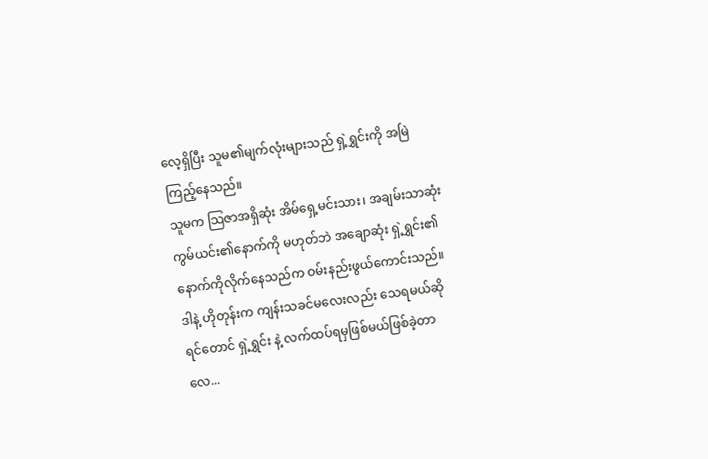လေ့ရှိပြီး သူမ၏မျက်လုံးများသည် ရှဲ့ရွှင်းကို အမြဲကြည့်နေသည်။
သူမက သြဇာအရှိဆုံး အိမ်ရှေ့မင်းသား၊ အချမ်းသာဆုံး ကွမ်ယင်း၏နောက်ကို မဟုတ်ဘဲ အချောဆုံး ရှဲ့ရွှင်း၏နောက်ကိုလိုက်နေသည်က ဝမ်းနည်းဖွယ်ကောင်းသည်။
ဒါနဲ့ ဟိုတုန်းက ကျန်းသခင်မလေးလည်း သေရမယ်ဆိုရင်တောင် ရှဲ့ရွှင်း နဲ့ လက်ထပ်ရမှဖြစ်မယ်ဖြစ်ခဲ့တာလေ...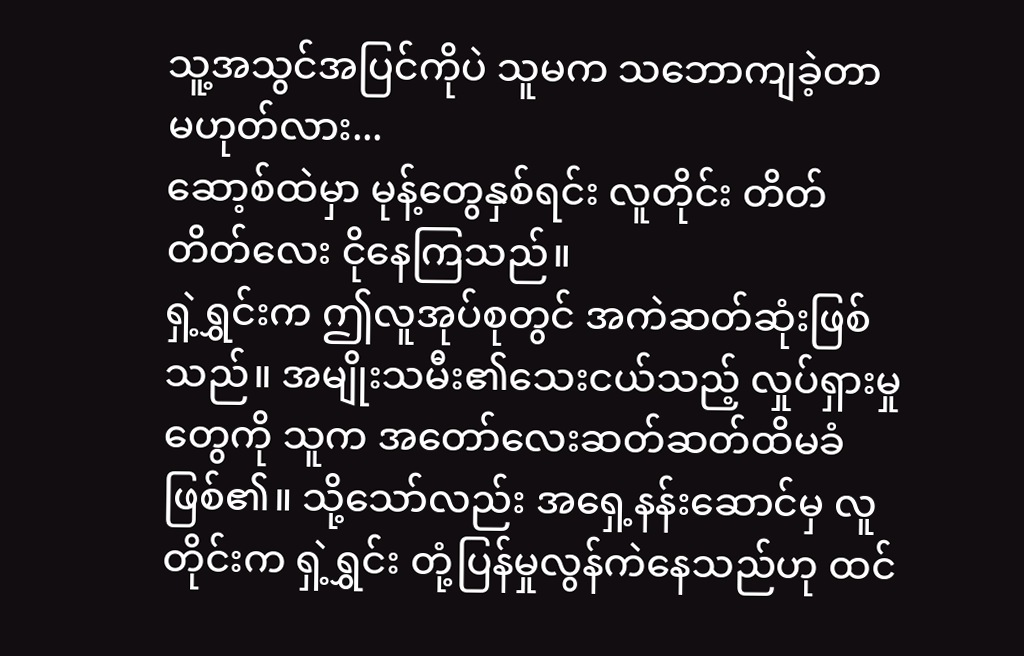သူ့အသွင်အပြင်ကိုပဲ သူမက သဘောကျခဲ့တာမဟုတ်လား...
ဆော့စ်ထဲမှာ မုန့်တွေနှစ်ရင်း လူတိုင်း တိတ်တိတ်လေး ငိုနေကြသည်။
ရှဲ့ရွှင်းက ဤလူအုပ်စုတွင် အကဲဆတ်ဆုံးဖြစ်သည်။ အမျိုးသမီး၏သေးငယ်သည့် လှုပ်ရှားမှုတွေကို သူက အတော်လေးဆတ်ဆတ်ထိမခံဖြစ်၏။ သို့သော်လည်း အရှေ့နန်းဆောင်မှ လူတိုင်းက ရှဲ့ရွှင်း တုံ့ပြန်မှုလွန်ကဲနေသည်ဟု ထင်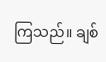ကြသည်။ ချစ်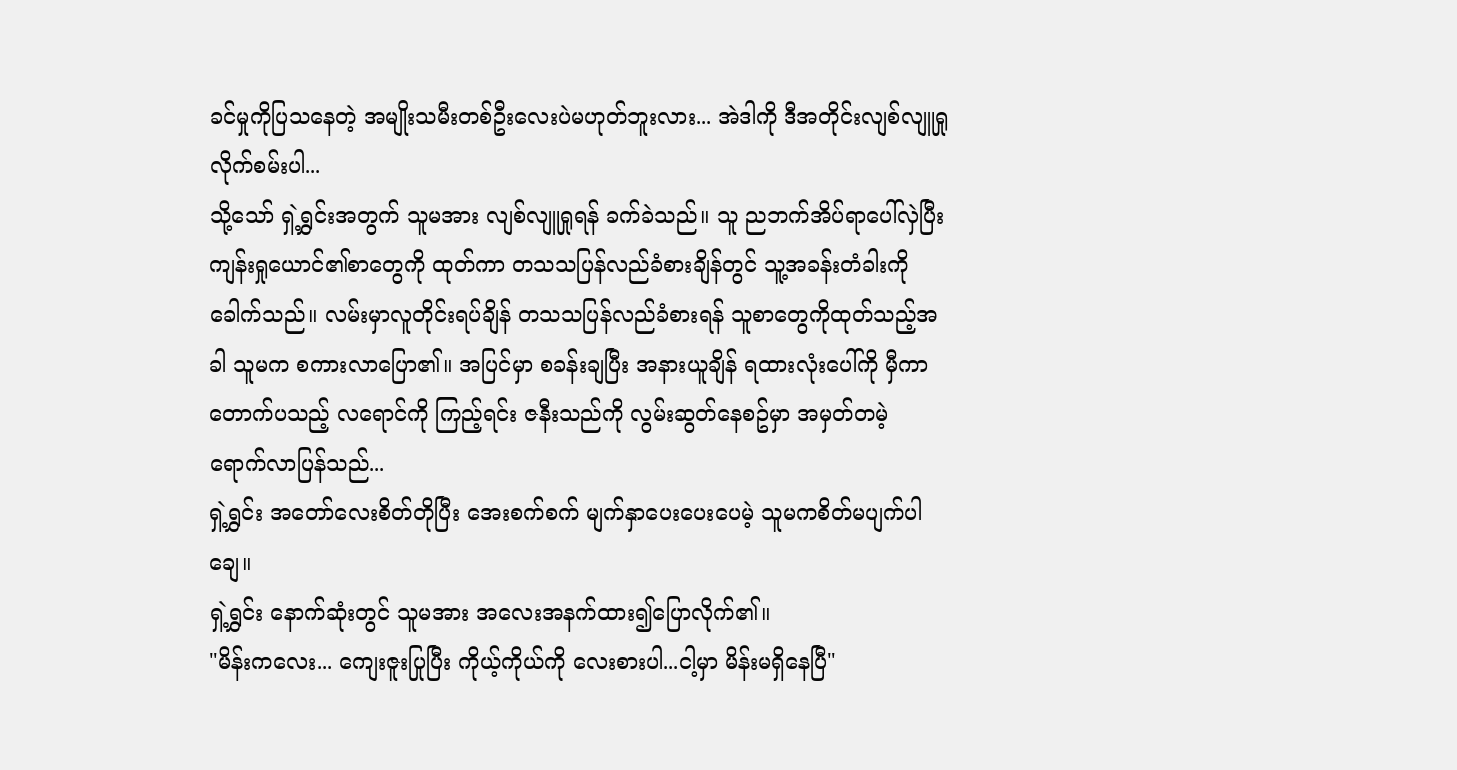ခင်မှုကိုပြသနေတဲ့ အမျိုးသမီးတစ်ဦးလေးပဲမဟုတ်ဘူးလား... အဲဒါကို ဒီအတိုင်းလျစ်လျူရှုလိုက်စမ်းပါ...
သို့သော် ရှဲ့ရွှင်းအတွက် သူမအား လျစ်လျူရှုရန် ခက်ခဲသည်။ သူ ညဘက်အိပ်ရာပေါ်လှဲပြီး ကျန်းရှုယောင်၏စာတွေကို ထုတ်ကာ တသသပြန်လည်ခံစားချိန်တွင် သူ့အခန်းတံခါးကို ခေါက်သည်။ လမ်းမှာလူတိုင်းရပ်ချိန် တသသပြန်လည်ခံစားရန် သူစာတွေကိုထုတ်သည့်အခါ သူမက စကားလာပြော၏။ အပြင်မှာ စခန်းချပြီး အနားယူချိန် ရထားလုံးပေါ်ကို မှီကာ တောက်ပသည့် လရောင်ကို ကြည့်ရင်း ဇနီးသည်ကို လွမ်းဆွတ်နေစဥ်မှာ အမှတ်တမဲ့ ရောက်လာပြန်သည်...
ရှဲ့ရွှင်း အတော်လေးစိတ်တိုပြီး အေးစက်စက် မျက်နှာပေးပေးပေမဲ့ သူမကစိတ်မပျက်ပါချေ။
ရှဲ့ရွှင်း နောက်ဆုံးတွင် သူမအား အလေးအနက်ထား၍ပြောလိုက်၏။
"မိန်းကလေး... ကျေးဇူးပြုပြီး ကိုယ့်ကိုယ်ကို လေးစားပါ...ငါ့မှာ မိန်းမရှိနေပြီ"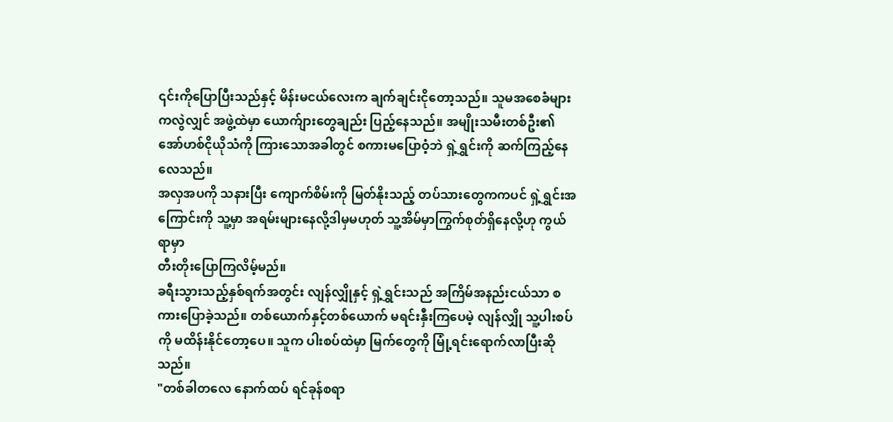၎င်းကိုပြောပြီးသည်နှင့် မိန်းမငယ်လေးက ချက်ချင်းငိုတော့သည်။ သူမအစေခံများကလွဲလျှင် အဖွဲ့ထဲမှာ ယောက်ျားတွေချည်း ပြည့်နေသည်။ အမျိုးသမီးတစ်ဦး၏ အော်ဟစ်ငိုယိုသံကို ကြားသောအခါတွင် စကားမပြောဝံ့ဘဲ ရှဲ့ရွှင်းကို ဆက်ကြည့်နေလေသည်။
အလှအပကို သနားပြီး ကျောက်စိမ်းကို မြတ်နိုးသည့် တပ်သားတွေကကပင် ရှဲ့ရွှင်းအကြောင်းကို သူ့မှာ အရမ်းများနေလို့ဒါမှမဟုတ် သူ့အိမ်မှာကြွက်စုတ်ရှိနေလို့ဟု ကွယ်ရာမှာ
တီးတိုးပြောကြလိမ့်မည်။
ခရီးသွားသည့်နှစ်ရက်အတွင်း လျန်လျှိုနှင့် ရှဲ့ရွှင်းသည် အကြိမ်အနည်းငယ်သာ စကားပြောခဲ့သည်။ တစ်ယောက်နှင့်တစ်ယောက် မရင်းနှီးကြပေမဲ့ လျန်လျှို သူ့ပါးစပ်ကို မထိန်းနိုင်တော့ပေ။ သူက ပါးစပ်ထဲမှာ မြက်တွေကို မြုံ့ရင်းရောက်လာပြီးဆိုသည်။
"တစ်ခါတလေ နောက်ထပ် ရင်ခုန်စရာ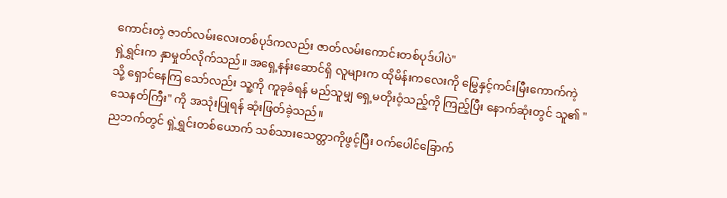ကောင်းတဲ့ ဇာတ်လမ်းလေးတစ်ပုဒ်ကလည်း ဇာတ်လမ်းကောင်းတစ်ပုဒ်ပါပဲ"
ရှဲ့ရွှင်းက နှာမှုတ်လိုက်သည်။ အရှေ့နန်းဆောင်ရှိ လူများက ထိုမိန်းကလေးကို မြွေနှင့်ကင်းမြီးကောက်ကဲ့သို့ ရှောင်နေကြ သော်လည်း သူ့ကို ကူခုခံရန် မည်သူမျှ ရှေ့မတိုးဝံ့သည့်ကို ကြည့်ပြီး နောက်ဆုံးတွင် သူ၏ "သေနတ်ကြီး" ကို အသုံးပြုရန် ဆုံးဖြတ်ခဲ့သည်။
ညဘက်တွင် ရှဲ့ရွှင်းတစ်ယောက် သစ်သားသေတ္တာကိုဖွင့်ပြီး ဝက်ပေါင်ခြောက်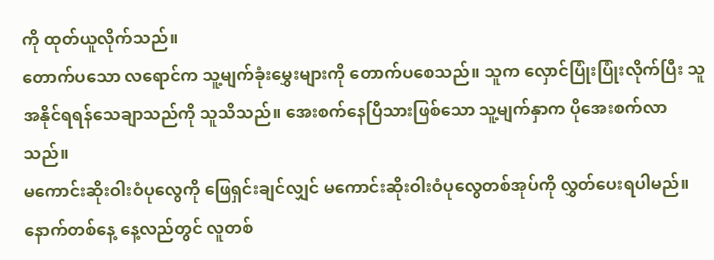ကို ထုတ်ယူလိုက်သည်။
တောက်ပသော လရောင်က သူ့မျက်ခုံးမွှေးများကို တောက်ပစေသည်။ သူက လှောင်ပြုံးပြုံးလိုက်ပြီး သူအနိုင်ရရန်သေချာသည်ကို သူသိသည်။ အေးစက်နေပြီသားဖြစ်သော သူ့မျက်နှာက ပိုအေးစက်လာသည်။
မကောင်းဆိုးဝါးဝံပုလွေကို ဖြေရှင်းချင်လျှင် မကောင်းဆိုးဝါးဝံပုလွေတစ်အုပ်ကို လွှတ်ပေးရပါမည်။
နောက်တစ်နေ့ နေ့လည်တွင် လူတစ်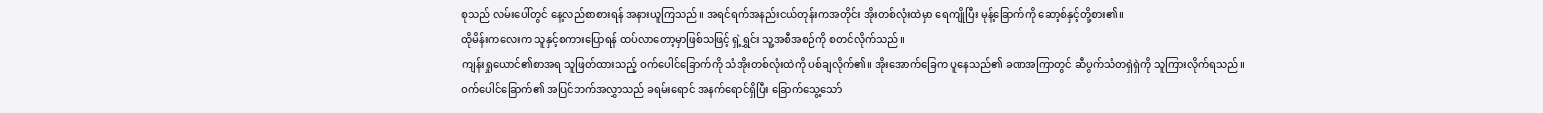စုသည် လမ်းပေါ်တွင် နေ့လည်စာစားရန် အနားယူကြသည်။ အရင်ရက်အနည်းငယ်တုန်းကအတိုင်း အိုးတစ်လုံးထဲမှာ ရေကျိုပြီး မုန့်ခြောက်ကို ဆော့စ်နှင့်တို့စား၏။
ထိုမိန်းကလေးက သူနှင့်စကားပြောရန် ထပ်လာတော့မှာဖြစ်သဖြင့် ရှဲ့ရွှင်း သူ့အစီအစဉ်ကို စတင်လိုက်သည်။
ကျန်းရှုယောင်၏စာအရ သူဖြတ်ထားသည့် ဝက်ပေါင်ခြောက်ကို သံအိုးတစ်လုံးထဲကို ပစ်ချလိုက်၏။ အိုးအောက်ခြေက ပူနေသည်၏ ခဏအကြာတွင် ဆီပွက်သံတရှဲရှဲကို သူကြားလိုက်ရသည်။
ဝက်ပေါင်ခြောက်၏ အပြင်ဘက်အလွှာသည် ခရမ်းရောင် အနက်ရောင်ရှိပြီး ခြောက်သွေ့သော်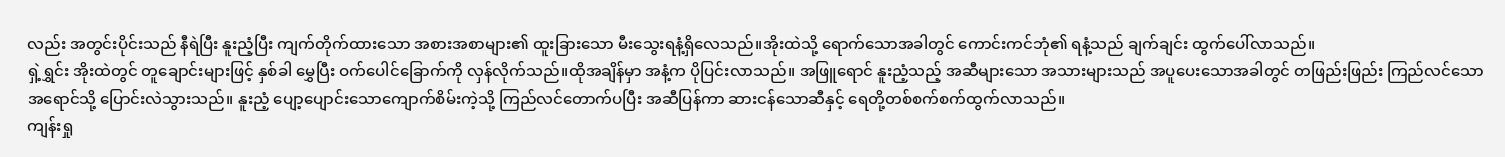လည်း အတွင်းပိုင်းသည် နီရဲပြီး နူးညံ့ပြီး ကျက်တိုက်ထားသော အစားအစာများ၏ ထူးခြားသော မီးသွေးရနံ့ရှိလေသည်။အိုးထဲသို့ ရောက်သောအခါတွင် ကောင်းကင်ဘုံ၏ ရနံ့သည် ချက်ချင်း ထွက်ပေါ်လာသည်။
ရှဲ့ရွှင်း အိုးထဲတွင် တူချောင်းများဖြင့် နှစ်ခါ မွှေပြီး ဝက်ပေါင်ခြောက်ကို လှန်လိုက်သည်။ထိုအချိန်မှာ အနံ့က ပိုပြင်းလာသည်။ အဖြူရောင် နူးညံ့သည့် အဆီများသော အသားများသည် အပူပေးသောအခါတွင် တဖြည်းဖြည်း ကြည်လင်သော အရောင်သို့ ပြောင်းလဲသွားသည်။ နူးညံ့ ပျော့ပျောင်းသောကျောက်စိမ်းကဲ့သို့ ကြည်လင်တောက်ပပြီး အဆီပြန်ကာ ဆားငန်သောဆီနှင့် ရေတို့တစ်စက်စက်ထွက်လာသည်။
ကျန်းရှု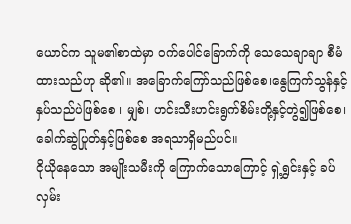ယောင်က သူမ၏စာထဲမှာ ဝက်ပေါင်ခြောက်ကို သေသေချာချာ စီမံထားသည်ဟု ဆို၏။ အခြောက်ကြော်သည်ဖြစ်စေ၊နွေကြက်သွန်နှင့် နှပ်သည်ပဲဖြစ်စေ ၊ မျှစ်၊ ဟင်းသီးဟင်းရွက်စိမ်းတို့နှင့်တွဲ၍ဖြစ်စေ၊ ခေါက်ဆွဲပြုတ်နှင့်ဖြစ်စေ အရသာရှိမည်ပင်။
ငိုယိုနေသော အမျိုးသမီးကို ကြောက်သောကြောင့် ရှဲ့ရွှင်းနှင့် ခပ်လှမ်း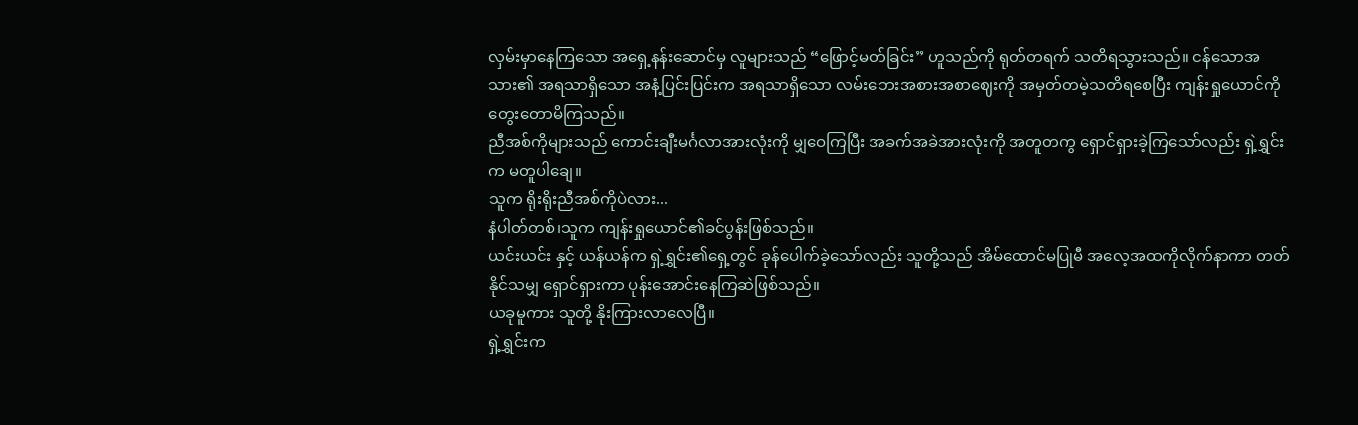လှမ်းမှာနေကြသော အရှေ့နန်းဆောင်မှ လူများသည် “ဖြောင့်မတ်ခြင်း” ဟူသည်ကို ရုတ်တရက် သတိရသွားသည်။ ငန်သောအသား၏ အရသာရှိသော အနံ့ပြင်းပြင်းက အရသာရှိသော လမ်းဘေးအစားအစာဈေးကို အမှတ်တမဲ့သတိရစေပြီး ကျန်းရှုယောင်ကို တွေးတောမိကြသည်။
ညီအစ်ကိုများသည် ကောင်းချီးမင်္ဂလာအားလုံးကို မျှဝေကြပြီး အခက်အခဲအားလုံးကို အတူတကွ ရှောင်ရှားခဲ့ကြသော်လည်း ရှဲ့ရွှင်းက မတူပါချေ။
သူက ရိုးရိုးညီအစ်ကိုပဲလား...
နံပါတ်တစ်၊သူက ကျန်းရှုယောင်၏ခင်ပွန်းဖြစ်သည်။
ယင်းယင်း နှင့် ယန်ယန်က ရှဲ့ရွှင်း၏ရှေ့တွင် ခုန်ပေါက်ခဲ့သော်လည်း သူတို့သည် အိမ်ထောင်မပြုမီ အလေ့အထကိုလိုက်နာကာ တတ်နိုင်သမျှ ရှောင်ရှားကာ ပုန်းအောင်းနေကြဆဲဖြစ်သည်။
ယခုမူကား သူတို့ နိုးကြားလာလေပြီ။
ရှဲ့ရွှင်းက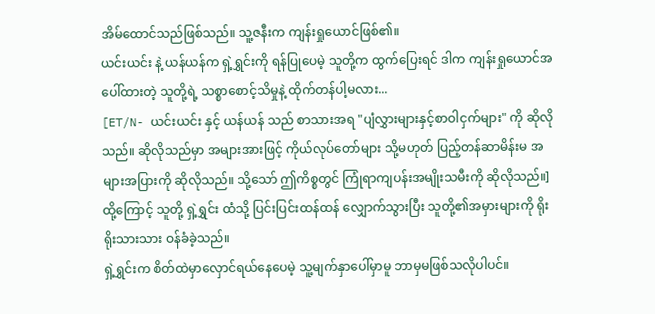အိမ်ထောင်သည်ဖြစ်သည်။ သူ့ဇနီးက ကျန်းရှုယောင်ဖြစ်၏။
ယင်းယင်း နဲ့ ယန်ယန်က ရှဲ့ရွှင်းကို ရန်ပြုပေမဲ့ သူတို့က ထွက်ပြေးရင် ဒါက ကျန်းရှုယောင်အပေါ်ထားတဲ့ သူတို့ရဲ့ သစ္စာစောင့်သိမှုနဲ့ ထိုက်တန်ပါ့မလား...
[ET/N- ယင်းယင်း နှင့် ယန်ယန် သည် စာသားအရ "ပျံလွှားများနှင့်စာဝါငှက်များ" ကို ဆိုလိုသည်။ ဆိုလိုသည်မှာ အများအားဖြင့် ကိုယ်လုပ်တော်များ သို့မဟုတ် ပြည့်တန်ဆာမိန်းမ အများအပြားကို ဆိုလိုသည်။ သို့သော် ဤကိစ္စတွင် ကြုံရာကျပန်းအမျိုးသမီးကို ဆိုလိုသည်။]
ထို့ကြောင့် သူတို့ ရှဲ့ရွှင်း ထံသို့ ပြင်းပြင်းထန်ထန် လျှောက်သွားပြီး သူတို့၏အမှားများကို ရိုးရိုးသားသား ဝန်ခံခဲ့သည်။
ရှဲ့ရွှင်းက စိတ်ထဲမှာလှောင်ရယ်နေပေမဲ့ သူ့မျက်နှာပေါ်မှာမူ ဘာမှမဖြစ်သလိုပါပင်။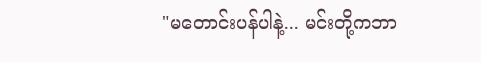"မတောင်းပန်ပါနဲ့... မင်းတို့ကဘာ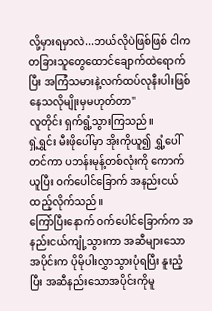လို့မှားရမှာလဲ...ဘယ်လိုပဲဖြစ်ဖြစ် ငါက တခြားသူတွေထောင်ချောက်ထဲရောက်ပြီး အကြံသမားနဲ့လက်ထပ်လုနီးပါးဖြစ်နေသလိုမျိုးမှမဟုတ်တာ"
လူတိုင်း ရှက်ရွံ့သွားကြသည်။
ရှဲ့ရွှင်း မီးဖိုပေါ်မှာ အိုးကိုယူ၍ ရွှံ့ပေါ်တင်ကာ ပဘန်းမုန့်တစ်လုံးကို ကောက်ယူပြီး ဝက်ပေါင်ခြောက် အနည်းငယ်ထည့်လိုက်သည်။
ကြော်ပြီးနောက် ဝက်ပေါင်ခြောက်က အနည်းငယ်ကျုံ့သွားကာ အဆီများသောအပိုင်းက ပိုမိုပါးလွှာသွားပုံရပြီး နူးညံ့ပြီး အဆီနည်းသောအပိုင်းကိုမူ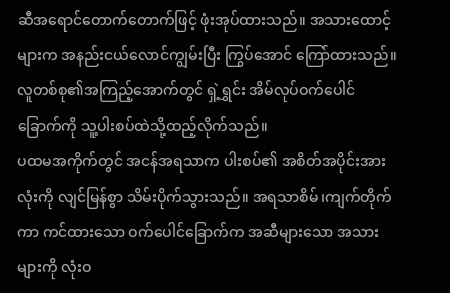ဆီအရောင်တောက်တောက်ဖြင့် ဖုံးအုပ်ထားသည်။ အသားထောင့်များက အနည်းငယ်လောင်ကျွမ်းပြီး ကြွပ်အောင် ကြော်ထားသည်။
လူတစ်စု၏အကြည့်အောက်တွင် ရှဲ့ရွှင်း အိမ်လုပ်ဝက်ပေါင်ခြောက်ကို သူ့ပါးစပ်ထဲသို့ထည့်လိုက်သည်။
ပထမအကိုက်တွင် အငန်အရသာက ပါးစပ်၏ အစိတ်အပိုင်းအားလုံးကို လျင်မြန်စွာ သိမ်းပိုက်သွားသည်။ အရသာစိမ်၊ကျက်တိုက်ကာ ကင်ထားသော ဝက်ပေါင်ခြောက်က အဆီများသော အသားများကို လုံးဝ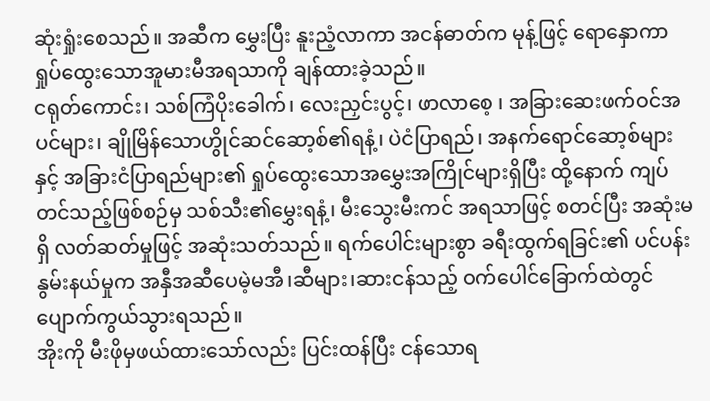ဆုံးရှုံးစေသည်။ အဆီက မွှေးပြီး နူးညံ့လာကာ အငန်ဓာတ်က မုန့်ဖြင့် ရောနှောကာ ရှုပ်ထွေးသောအူမားမီအရသာကို ချန်ထားခဲ့သည်။
ငရုတ်ကောင်း၊ သစ်ကြံပိုးခေါက်၊ လေးညှင်းပွင့်၊ ဖာလာစေ့ ၊ အခြားဆေးဖက်ဝင်အပင်များ၊ ချိုမြိန်သောဟွိုင်ဆင်ဆော့စ်၏ရနံ့၊ ပဲငံပြာရည်၊ အနက်ရောင်ဆော့စ်များနှင့် အခြားငံပြာရည်များ၏ ရှုပ်ထွေးသောအမွှေးအကြိုင်များရှိပြီး ထို့နောက် ကျပ်တင်သည့်ဖြစ်စဉ်မှ သစ်သီး၏မွှေးရနံ့၊ မီးသွေးမီးကင် အရသာဖြင့် စတင်ပြီး အဆုံးမရှိ လတ်ဆတ်မှုဖြင့် အဆုံးသတ်သည်။ ရက်ပေါင်းများစွာ ခရီးထွက်ရခြင်း၏ ပင်ပန်းနွမ်းနယ်မှုက အနှီအဆီပေမဲ့မအီ၊ဆီများ၊ဆားငန်သည့် ဝက်ပေါင်ခြောက်ထဲတွင် ပျောက်ကွယ်သွားရသည်။
အိုးကို မီးဖိုမှဖယ်ထားသော်လည်း ပြင်းထန်ပြီး ငန်သောရ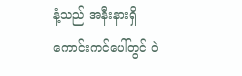နံ့သည် အနီးနားရှိ ကောင်းကင်ပေါ်တွင် ဝဲ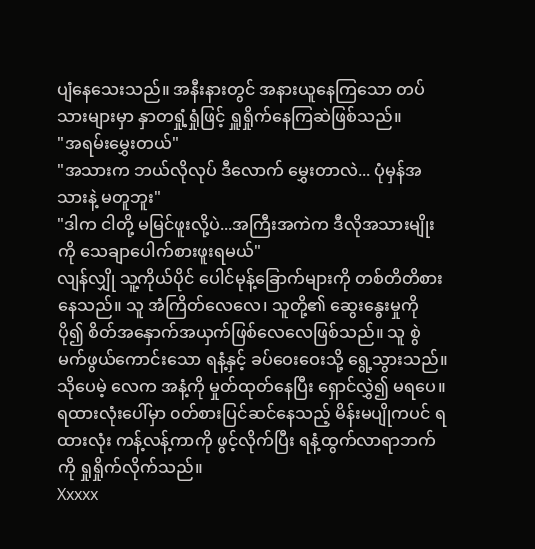ပျံနေသေးသည်။ အနီးနားတွင် အနားယူနေကြသော တပ်သားများမှာ နှာတရှုံ့ရှုံဖြင့် ရှူရှိုက်နေကြဆဲဖြစ်သည်။
"အရမ်းမွှေးတယ်"
"အသားက ဘယ်လိုလုပ် ဒီလောက် မွှေးတာလဲ... ပုံမှန်အသားနဲ့ မတူဘူး"
"ဒါက ငါတို့ မမြင်ဖူးလို့ပဲ...အကြီးအကဲက ဒီလိုအသားမျိုးကို သေချာပေါက်စားဖူးရမယ်"
လျန်လျှို သူ့ကိုယ်ပိုင် ပေါင်မုန့်ခြောက်များကို တစ်တိတိစားနေသည်။ သူ အံကြိတ်လေလေ၊ သူတို့၏ ဆွေးနွေးမှုကို ပို၍ စိတ်အနှောက်အယှက်ဖြစ်လေလေဖြစ်သည်။ သူ စွဲမက်ဖွယ်ကောင်းသော ရနံ့နှင့် ခပ်ဝေးဝေးသို့ ရွေ့သွားသည်။
သိုပေမဲ့ လေက အနံ့ကို မှုတ်ထုတ်နေပြီး ရှောင်လွှဲ၍ မရပေ။ ရထားလုံးပေါ်မှာ ၀တ်စားပြင်ဆင်နေသည့် မိန်းမပျိုကပင် ရထားလုံး ကန့်လန့်ကာကို ဖွင့်လိုက်ပြီး ရနံ့ထွက်လာရာဘက်ကို ရှုရှိုက်လိုက်သည်။
Xxxxx